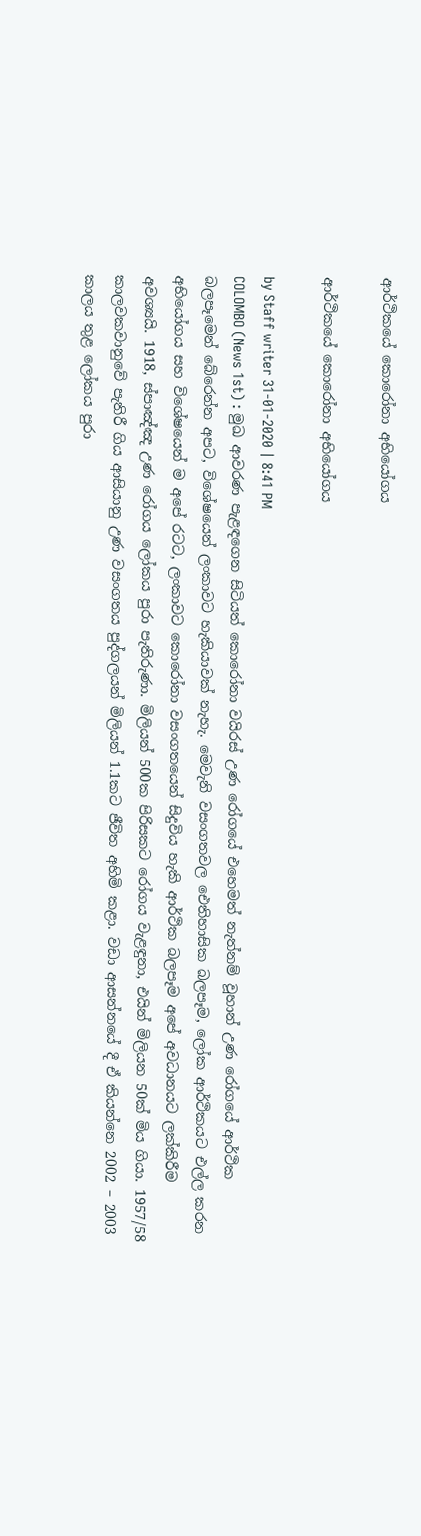ආර්ථිකයේ කොරෝනා අභියෝගය

ආර්ථිකයේ කොරෝනා අභියෝගය

by Staff writer 31-01-2020 | 8:41 PM
COLOMBO (News 1st) : මුඛ ආවරණ පැළඳගෙන සිටියත් කොරෝනා වයිරස් උණ රෝගයේ එහෙමත් නැත්නම් වූහාන් උණ රෝගයේ ආර්ථික බලපෑමෙන් බේරෙන්න අපට, විශේෂයෙන් ලංකාවට හැකියාවක් නැහැ. මෙවැනි වසංගතවල ඓතිහාසික බලපෑම, ලෝක ආර්ථිකයට එල්ල කරන අභියෝගය සහ විශේෂයෙන් ම අපේ රටට, ලංකාවට කොරෝනා වසංගතයෙන් සිදුවිය හැකි ආර්ථික බලපෑම අපේ අවධානයට ලක්කිරීම අවශ්‍යයි. 1918, ස්පාඤ්ඤ උණ රෝගය ලෝකය පුරා පැතිරුණා. මිලියන් 500ක පිරිසකට රෝගය වැළඳුනා, එයින් මිලියන 50ක් මිය ගියා. 1957/58 කාලවකවානුවේ පැතිරී ගිය ආසියානු උණ වසංගතය පුද්ගලයන් මිලියන් 1.1කට ජීවිත අහිමි කළා. වඩා ආසන්නයේ දී ඒ කියන්නෙ 2002 – 2003 කාලය තුළ ලෝකය පුරා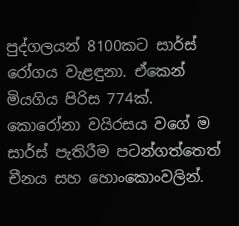පුද්ගලයන් 8100කට සාර්ස් රෝගය වැළඳුනා. ඒකෙන් මියගිය පිරිස 774ක්. කොරෝනා වයිරසය වගේ ම සාර්ස් පැතිරීම පටන්ගත්තෙත් චීනය සහ හොංකොංවලින්.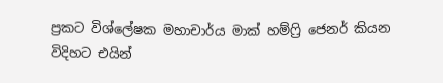ප්‍රකට විශ්ලේෂක මහාචාර්ය මාක් හම්ෆ්‍රි ජෙනර් කියන විදිහට එයින්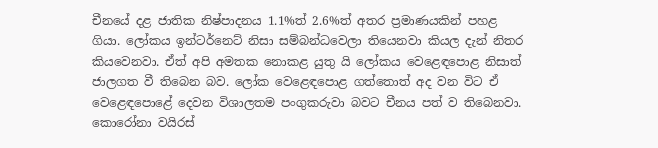චීනයේ දළ ජාතික නිෂ්පාදනය 1.1%ත් 2.6%ත් අතර ප්‍රමාණයකින් පහළ ගියා. ලෝකය ඉන්ටර්නෙට් නිසා සම්බන්ධවෙලා තියෙනවා කියල දැන් නිතර කියවෙනවා. ඒත් අපි අමතක නොකළ යුතු යි ලෝකය වෙළෙඳපොළ නිසාත්  ජාලගත වී තිබෙන බව. ලෝක වෙළෙඳපොළ ගත්තොත් අද වන විට ඒ වෙළෙඳපොළේ දෙවන විශාලතම පංගුකරුවා බවට චීනය පත් ව තිබෙනවා. කොරෝනා වයිරස්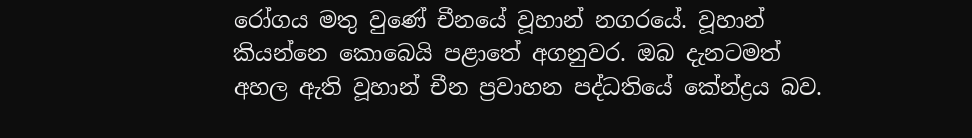රෝගය මතු වුණේ චීනයේ වූහාන් නගරයේ. වූහාන් කියන්නෙ කොබෙයි පළාතේ අගනුවර. ඔබ දැනටමත් අහල ඇති වූහාන් චීන ප්‍රවාහන පද්ධතියේ කේන්ද්‍රය බව.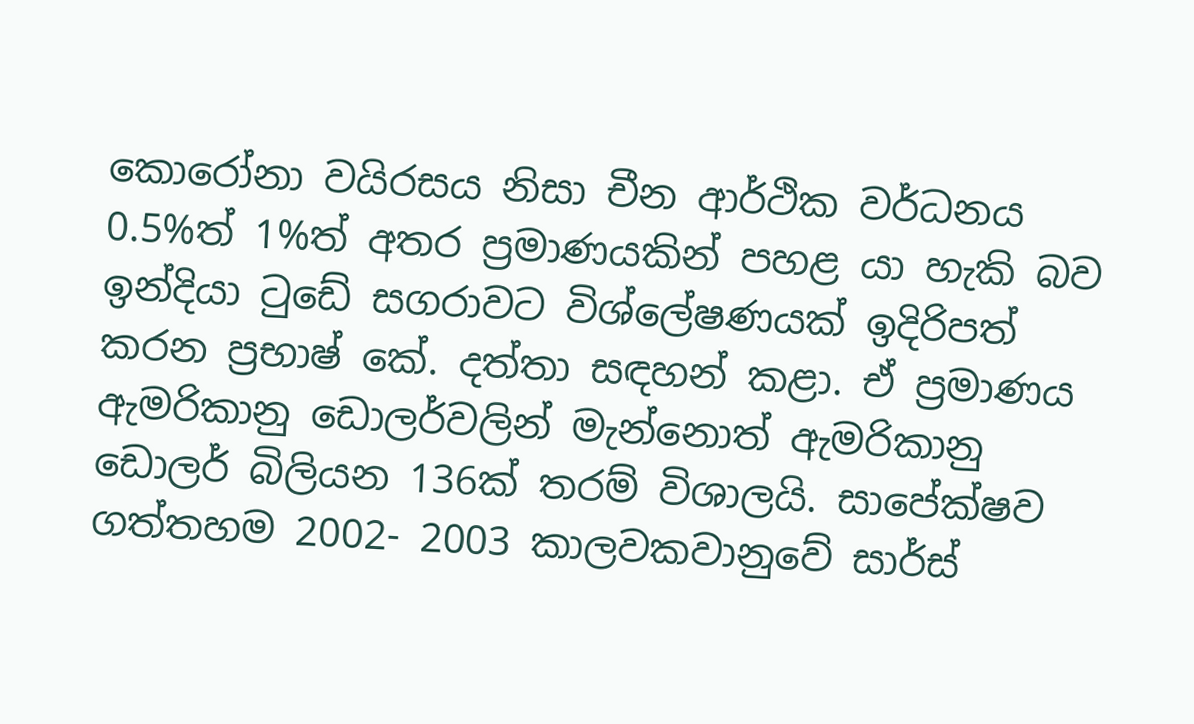කොරෝනා වයිරසය නිසා චීන ආර්ථික වර්ධනය 0.5%ත් 1%ත් අතර ප්‍රමාණයකින් පහළ යා හැකි බව ඉන්දියා ටුඩේ සගරාවට විශ්ලේෂණයක් ඉදිරිපත් කරන ප්‍රභාෂ් කේ. දත්තා සඳහන් කළා. ඒ ප්‍රමාණය ඇමරිකානු ඩොලර්වලින් මැන්නොත් ඇමරිකානු ඩොලර් බිලියන 136ක් තරම් විශාලයි. සාපේක්ෂව ගත්තහම 2002- 2003 කාලවකවානුවේ සාර්ස්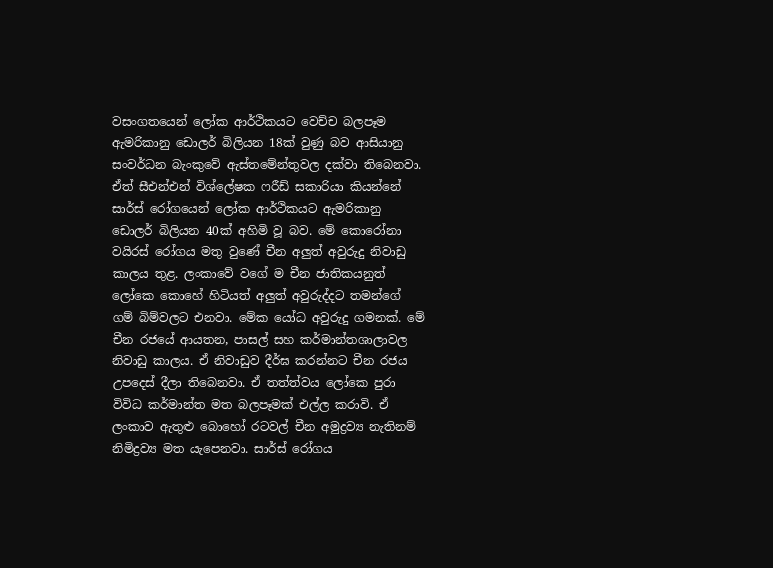වසංගතයෙන් ලෝක ආර්ථිකයට වෙච්ච බලපෑම ඇමරිකානු ඩොලර් බිලියන 18ක් වුණු බව ආසියානු සංවර්ධන බැංකුවේ ඇස්තමේන්තුවල දක්වා තිබෙනවා. ඒත් සීඑන්එන් විශ්ලේෂක ෆරීඩ් සකාරියා කියන්නේ සාර්ස් රෝගයෙන් ලෝක ආර්ථිකයට ඇමරිකානු ඩොලර් බිලියන 40ක් අහිමි වූ බව. මේ කොරෝනා වයිරස් රෝගය මතු වුණේ චීන අලුත් අවුරුදු නිවාඩු කාලය තුළ. ලංකාවේ වගේ ම චීන ජාතිකයනුත් ලෝකෙ කොහේ හිටියත් අලුත් අවුරුද්දට තමන්ගේ ගම් බිම්වලට එනවා. මේක යෝධ අවුරුදු ගමනක්. මේ චීන රජයේ ආයතන, පාසල් සහ කර්මාන්තශාලාවල නිවාඩු කාලය. ඒ නිවාඩුව දීර්ඝ කරන්නට චීන රජය උපදෙස් දීලා තිබෙනවා. ඒ තත්ත්වය ලෝකෙ පුරා විවිධ කර්මාන්ත මත බලපෑමක් එල්ල කරාවි. ඒ ලංකාව ඇතුළු බොහෝ රටවල් චීන අමුද්‍රව්‍ය නැතිනම් නිමිද්‍රව්‍ය මත යැපෙනවා. සාර්ස් රෝගය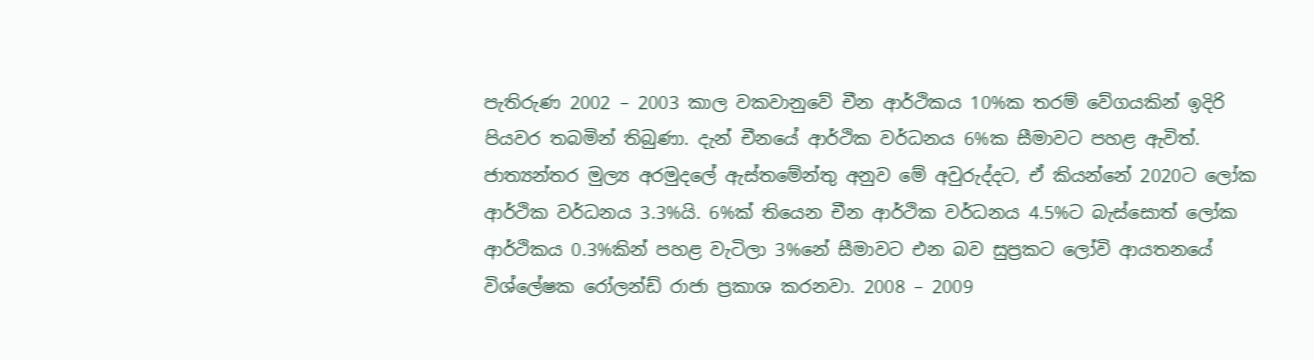පැතිරුණ 2002 – 2003 කාල වකවානුවේ චීන ආර්ථිකය 10%ක තරම් වේගයකින් ඉදිරි පියවර තබමින් තිබුණා. දැන් චීනයේ ආර්ථික වර්ධනය 6%ක සීමාවට පහළ ඇවිත්. ජාත්‍යන්තර මුල්‍ය අරමුදලේ ඇස්තමේන්තු අනුව මේ අවුරුද්දට, ඒ කියන්නේ 2020ට ලෝක ආර්ථික වර්ධනය 3.3%යි. 6%ක් තියෙන චීන ආර්ථික වර්ධනය 4.5%ට බැස්සොත් ලෝක ආර්ථිකය 0.3%කින් පහළ වැටිලා 3%නේ සීමාවට එන බව සුප්‍රකට ලෝවි ආයතනයේ විශ්ලේෂක රෝලන්ඩ් රාජා ප්‍රකාශ කරනවා. 2008 – 2009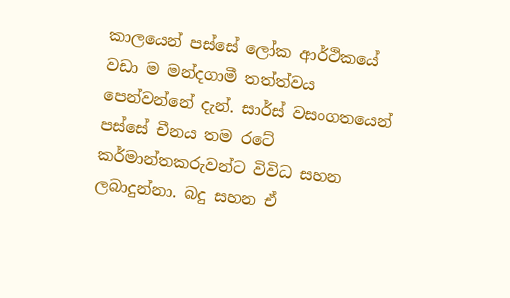කාලයෙන් පස්සේ ලෝක ආර්ථිකයේ වඩා ම මන්දගාමී තත්ත්වය පෙන්වන්නේ දැන්. සාර්ස් වසංගතයෙන් පස්සේ චීනය තම රටේ කර්මාන්තකරුවන්ට විවිධ සහන ලබාදුන්නා. බදු සහන ඒ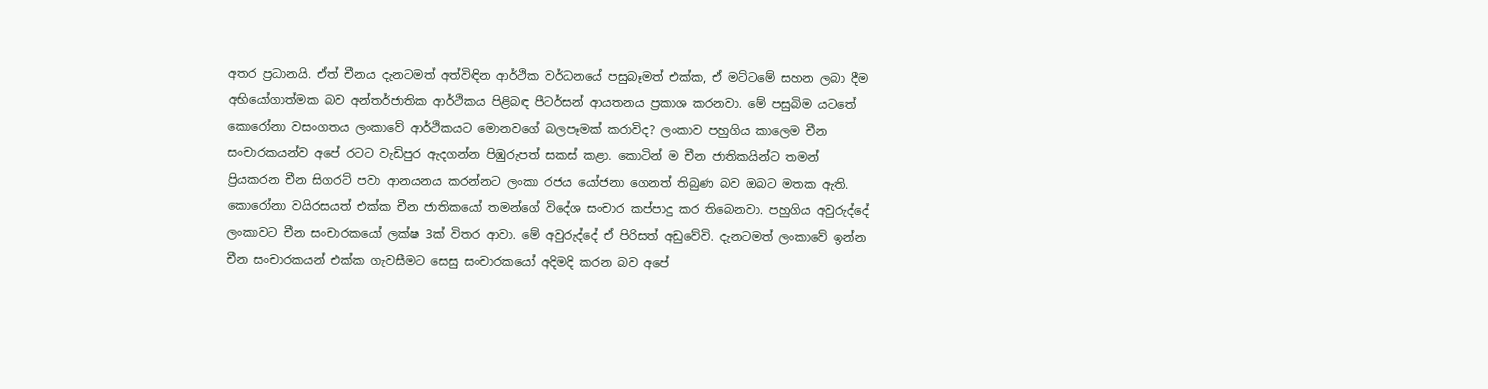අතර ප්‍රධානයි. ඒත් චීනය දැනටමත් අත්විඳින ආර්ථික වර්ධනයේ පසුබෑමත් එක්ක, ඒ මට්ටමේ සහන ලබා දීම අභියෝගාත්මක බව අන්තර්ජාතික ආර්ථිකය පිළිබඳ පීටර්සන් ආයතනය ප්‍රකාශ කරනවා. මේ පසුබිම යටතේ කොරෝනා වසංගතය ලංකාවේ ආර්ථිකයට මොනවගේ බලපෑමක් කරාවිද? ලංකාව පහුගිය කාලෙම චීන සංචාරකයන්ව අපේ රටට වැඩිපුර ඇදගන්න පිඹුරුපත් සකස් කළා. කොටින් ම චීන ජාතිකයින්ට තමන් ප්‍රියකරන චීන සිගරට් පවා ආනයනය කරන්නට ලංකා රජය යෝජනා ගෙනත් තිබුණ බව ඔබට මතක ඇති. කොරෝනා වයිරසයත් එක්ක චීන ජාතිකයෝ තමන්ගේ විදේශ සංචාර කප්පාදු කර තිබෙනවා. පහුගිය අවුරුද්දේ ලංකාවට චීන සංචාරකයෝ ලක්ෂ 3ක් විතර ආවා. මේ අවුරුද්දේ ඒ පිරිසත් අඩුවේවි. දැනටමත් ලංකාවේ ඉන්න චීන සංචාරකයන් එක්ක ගැවසීමට සෙසු සංචාරකයෝ අදිමදි කරන බව අපේ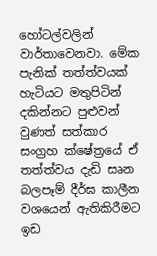හෝටල්වලින් වාර්තාවෙනවා. මේක පැනික් තත්ත්වයක් හැටියට මතුපිටින් දකින්නට පුළුවන් වුණත් සත්කාර සංග්‍රහ ක්ෂේත්‍රයේ ඒ තත්ත්වය දැඩි සෘන බලපෑම් දීර්ඝ කාලීන වශයෙන් ඇතිකිරීමට ඉඩ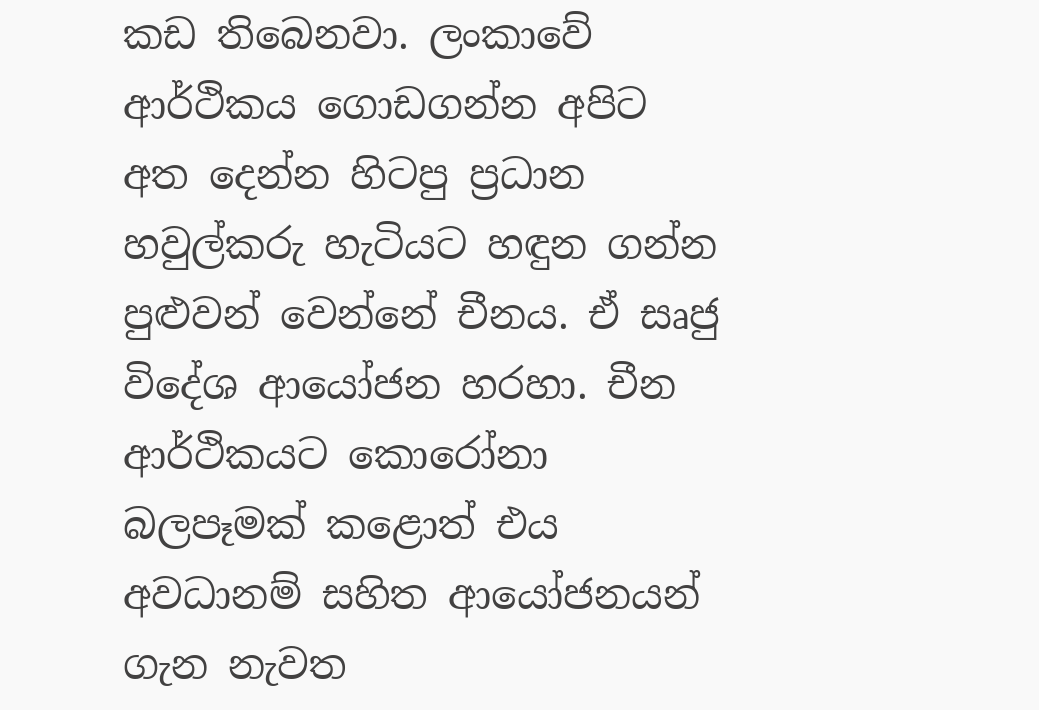කඩ තිබෙනවා. ලංකාවේ ආර්ථිකය ගොඩගන්න අපිට අත දෙන්න හිටපු ප්‍රධාන හවුල්කරු හැටියට හඳුන ගන්න පුළුවන් වෙන්නේ චීනය. ඒ සෘජු විදේශ ආයෝජන හරහා. චීන ආර්ථිකයට කොරෝනා බලපෑමක් කළොත් එය අවධානම් සහිත ආයෝජනයන් ගැන නැවත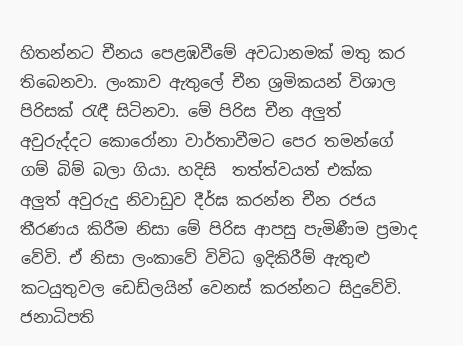හිතන්නට චීනය පෙළඹවීමේ අවධානමක් මතු කර තිබෙනවා. ලංකාව ඇතුලේ චීන ශ්‍රමිකයන් විශාල පිරිසක් රැඳී සිටිනවා. මේ පිරිස චීන අලුත් අවුරුද්දට කොරෝනා වාර්තාවීමට පෙර තමන්ගේ ගම් බිම් බලා ගියා. හදිසි  තත්ත්වයත් එක්ක අලුත් අවුරුදු නිවාඩුව දීර්ඝ කරන්න චීන රජය තීරණය කිරීම නිසා මේ පිරිස ආපසු පැමිණීම ප්‍රමාද වේවි. ඒ නිසා ලංකාවේ විවිධ ඉදිකිරීම් ඇතුළු කටයුතුවල ඩෙඩ්ලයින් වෙනස් කරන්නට සිදුවේවි. ජනාධිපති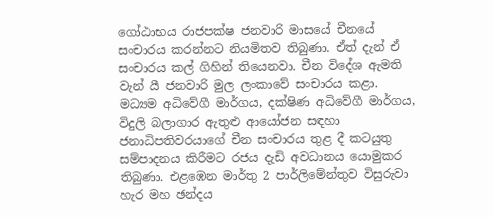ගෝඨාභය රාජපක්ෂ ජනවාරි මාසයේ චීනයේ සංචාරය කරන්නට නියමිතව තිබුණා. ඒත් දැන් ඒ සංචාරය කල් ගිහින් තියෙනවා. චීන විදේශ ඇමති වැන් යී ජනවාරි මුල ලංකාවේ සංචාරය කළා. මධ්‍යම අධිවේගී මාර්ගය, දක්ෂිණ අධිවේගී මාර්ගය, විදුලි බලාගාර ඇතුළු ආයෝජන සඳහා ජනාධිපතිවරයාගේ චීන සංචාරය තුළ දී කටයුතු සම්පාදනය කිරීමට රජය දැඩි අවධානය යොමුකර තිබුණා. එළඹෙන මාර්තු 2 පාර්ලිමේන්තුව විසුරුවා හැර මහ ඡන්දය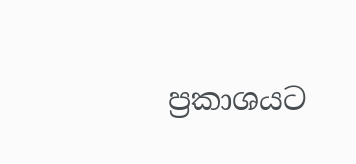ප්‍රකාශයට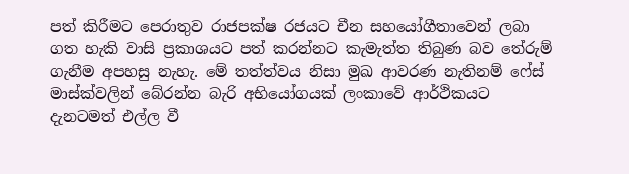පත් කිරීමට පෙරාතුව රාජපක්ෂ රජයට චීන සහයෝගීතාවෙන් ලබා ගත හැකි වාසි ප්‍රකාශයට පත් කරන්නට කැමැත්ත තිබුණ බව තේරුම් ගැනීම අපහසු නැහැ. මේ තත්ත්වය නිසා මුඛ ආවරණ නැතිනම් ෆේස් මාස්ක්වලින් බේරන්න බැරි අභියෝගයක් ලංකාවේ ආර්ථිකයට දැනටමත් එල්ල වී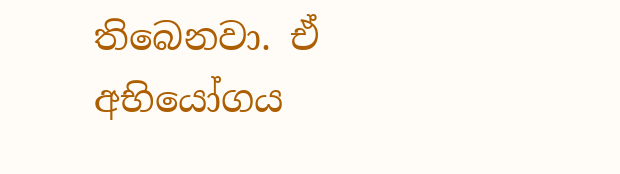තිබෙනවා. ඒ අභියෝගය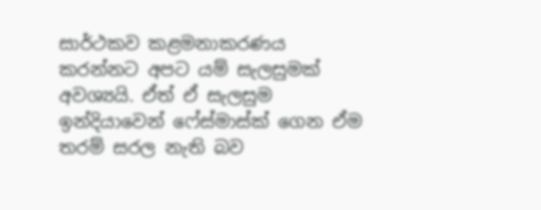සාර්ථකව කළමනාකරණය කරන්නට අපට යම් සැලසුමක් අවශ්‍යයි. ඒත් ඒ සැලසුම ඉන්දියාවෙන් ෆේස්මාස්ක් ගෙන ඒම තරම් සරල නැති බව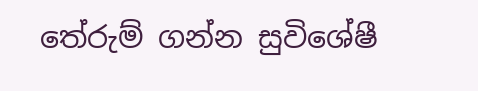තේරුම් ගන්න සුවිශේෂී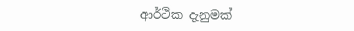ආර්ථික දැනුමක්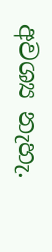අවශ්‍ය නැහැ.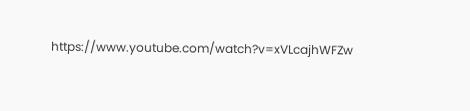https://www.youtube.com/watch?v=xVLcajhWFZw